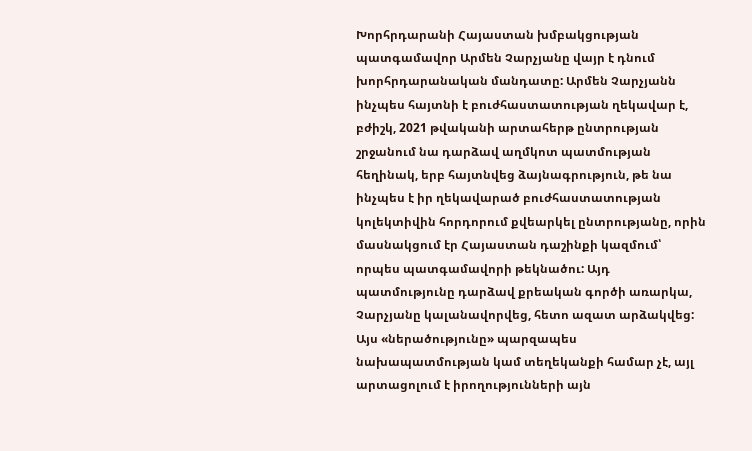Խորհրդարանի Հայաստան խմբակցության պատգամավոր Արմեն Չարչյանը վայր է դնում խորհրդարանական մանդատը: Արմեն Չարչյանն ինչպես հայտնի է բուժհաստատության ղեկավար է, բժիշկ, 2021 թվականի արտահերթ ընտրության շրջանում նա դարձավ աղմկոտ պատմության հեղինակ, երբ հայտնվեց ձայնագրություն, թե նա ինչպես է իր ղեկավարած բուժհաստատության կոլեկտիվին հորդորում քվեարկել ընտրությանը, որին մասնակցում էր Հայաստան դաշինքի կազմում՝ որպես պատգամավորի թեկնածու: Այդ պատմությունը դարձավ քրեական գործի առարկա, Չարչյանը կալանավորվեց, հետո ազատ արձակվեց: Այս «ներածությունը» պարզապես նախապատմության կամ տեղեկանքի համար չէ, այլ արտացոլում է իրողությունների այն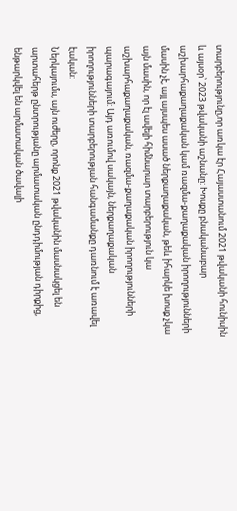տարբերությունը,որ առկա էր Հայաստանում 2021 թվականի հունիսին և այսօր՝ 2023 թվականի աշնանը: Խոսքը բնականաբար աշխարհաքաղաքական կամ ռազմա-քաղաքական իրողությունների մասին չէ, այլ այսպես ասած ներքաղաքական, թեև իհարկե խոսք չկա այն մասին, որ էլ ավելի հիմնարար տարբերություն կա աշխարհաքաղաքական, ռազմա-քաղաքական իրողությունների պարագայում: Այդ առումով սակայն, ներքաղաքական իրողությունների տարբերության հանգամանքը դառնում է առավել էական:
Ներկայումս, այն ուժերը, որոնք 2021 թվականին մասնակցել են արտահերթ ընտրությանը արմատական ընդդիմության դիրքից, ենթարկվել են արմատական ծավալի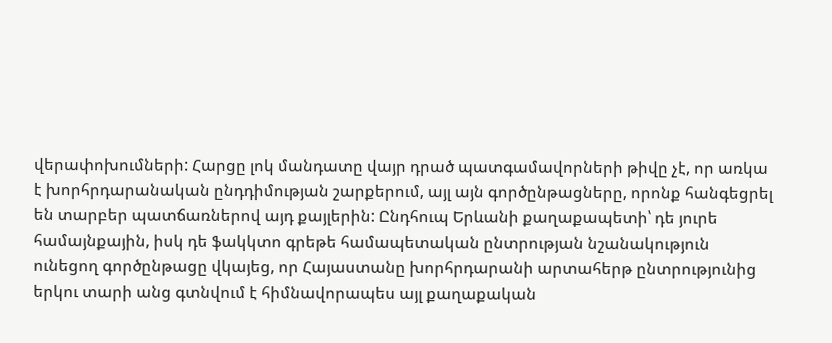վերափոխումների: Հարցը լոկ մանդատը վայր դրած պատգամավորների թիվը չէ, որ առկա է խորհրդարանական ընդդիմության շարքերում, այլ այն գործընթացները, որոնք հանգեցրել են տարբեր պատճառներով այդ քայլերին: Ընդհուպ Երևանի քաղաքապետի՝ դե յուրե համայնքային, իսկ դե ֆակկտո գրեթե համապետական ընտրության նշանակություն ունեցող գործընթացը վկայեց, որ Հայաստանը խորհրդարանի արտահերթ ընտրությունից երկու տարի անց գտնվում է հիմնավորապես այլ քաղաքական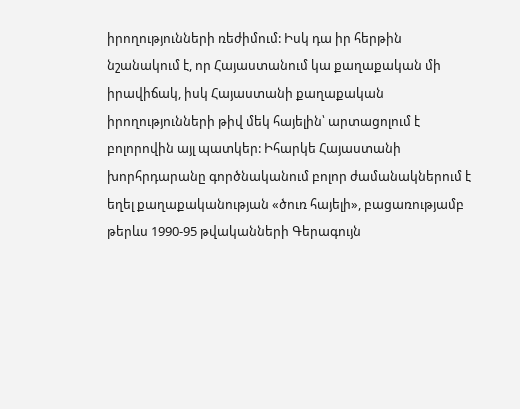իրողությունների ռեժիմում: Իսկ դա իր հերթին նշանակում է, որ Հայաստանում կա քաղաքական մի իրավիճակ, իսկ Հայաստանի քաղաքական իրողությունների թիվ մեկ հայելին՝ արտացոլում է բոլորովին այլ պատկեր: Իհարկե Հայաստանի խորհրդարանը գործնականում բոլոր ժամանակներում է եղել քաղաքականության «ծուռ հայելի», բացառությամբ թերևս 1990-95 թվականների Գերագույն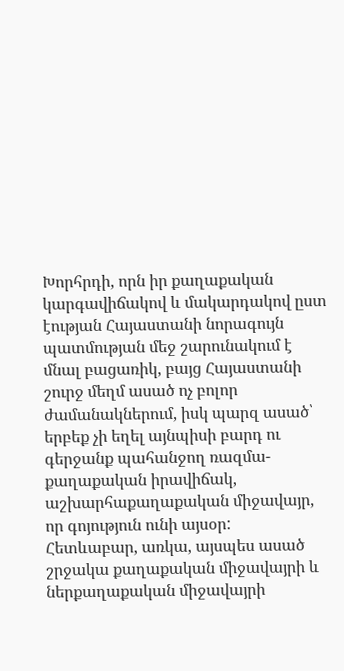Խորհրդի, որն իր քաղաքական կարգավիճակով և մակարդակով ըստ էության Հայաստանի նորագույն պատմության մեջ շարունակում է մնալ բացառիկ, բայց Հայաստանի շուրջ մեղմ ասած ոչ բոլոր ժամանակներում, իսկ պարզ ասած՝ երբեք չի եղել այնպիսի բարդ ու գերջանք պահանջող ռազմա-քաղաքական իրավիճակ, աշխարհաքաղաքական միջավայր, որ գոյություն ունի այսօր:
Հետևաբար, առկա, այսպես ասած շրջակա քաղաքական միջավայրի և ներքաղաքական միջավայրի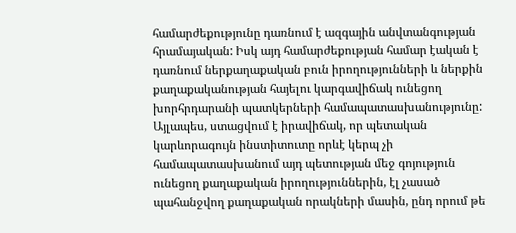համարժեքությունը դառնում է ազգային անվտանգության հրամայական: Իսկ այդ համարժեքության համար էական է դառնում ներքաղաքական բուն իրողությունների և ներքին քաղաքականության հայելու կարգավիճակ ունեցող խորհրդարանի պատկերների համապատասխանությունը: Այլապես, ստացվում է իրավիճակ, որ պետական կարևորագույն ինստիտուտը որևէ կերպ չի համապատասխանում այդ պետության մեջ գոյություն ունեցող քաղաքական իրողություններին, էլ չասած պահանջվող քաղաքական որակների մասին, ընդ որում թե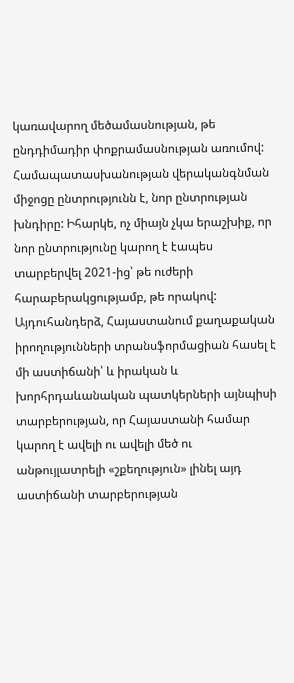կառավարող մեծամասնության, թե ընդդիմադիր փոքրամասնության առումով: Համապատասխանության վերականգնման միջոցը ընտրությունն է, նոր ընտրության խնդիրը: Իհարկե, ոչ միայն չկա երաշխիք, որ նոր ընտրությունը կարող է էապես տարբերվել 2021-ից՝ թե ուժերի հարաբերակցությամբ, թե որակով: Այդուհանդերձ, Հայաստանում քաղաքական իրողությունների տրանսֆորմացիան հասել է մի աստիճանի՝ և իրական և խորհրդաևանական պատկերների այնպիսի տարբերության, որ Հայաստանի համար կարող է ավելի ու ավելի մեծ ու անթույլատրելի «շքեղություն» լինել այդ աստիճանի տարբերության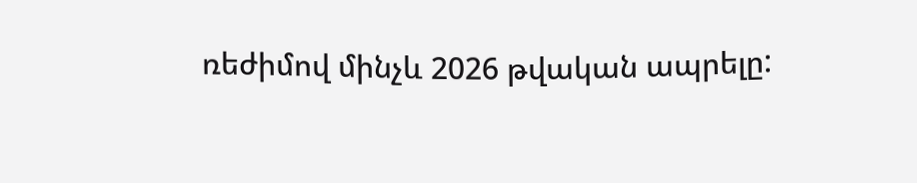ռեժիմով մինչև 2026 թվական ապրելը: